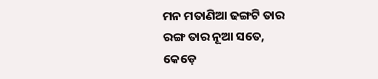ମନ ମତାଣିଆ ଢଙ୍ଗଟି ତାର
ରଙ୍ଗ ତାର ନୂଆ ସତେ,
କେଡ଼େ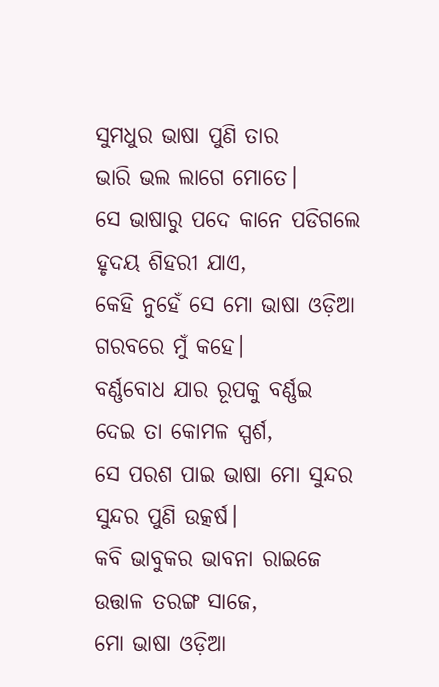ସୁମଧୁର ଭାଷା ପୁଣି ତାର
ଭାରି ଭଲ ଲାଗେ ମୋତେ।
ସେ ଭାଷାରୁ ପଦେ କାନେ ପଡିଗଲେ
ହୃଦୟ ଶିହରୀ ଯାଏ,
କେହି ନୁହେଁ ସେ ମୋ ଭାଷା ଓଡ଼ିଆ
ଗରବରେ ମୁଁ କହେ।
ବର୍ଣ୍ଣବୋଧ ଯାର ରୂପକୁ ବର୍ଣ୍ଣଇ
ଦେଇ ତା କୋମଳ ସ୍ପର୍ଶ,
ସେ ପରଶ ପାଇ ଭାଷା ମୋ ସୁନ୍ଦର
ସୁନ୍ଦର ପୁଣି ଉତ୍କର୍ଷ।
କବି ଭାବୁକର ଭାବନା ରାଇଜେ ଉତ୍ତାଳ ତରଙ୍ଗ ସାଜେ,
ମୋ ଭାଷା ଓଡ଼ିଆ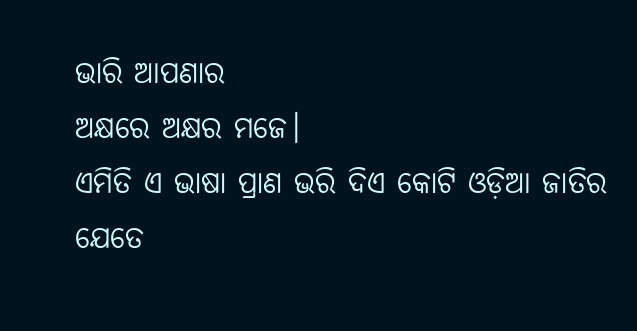ଭାରି ଆପଣାର
ଅକ୍ଷରେ ଅକ୍ଷର ମଜେ।
ଏମିତି ଏ ଭାଷା ପ୍ରାଣ ଭରି ଦିଏ କୋଟି ଓଡ଼ିଆ ଜାତିର
ଯେତେ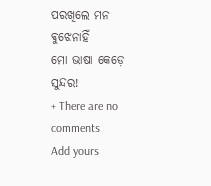ପରଖିଲେ ମନ ଵୁଝେନାହିଁ
ମୋ ଭାଷା କେଡ଼େ ସୁନ୍ଦର!
+ There are no comments
Add yours